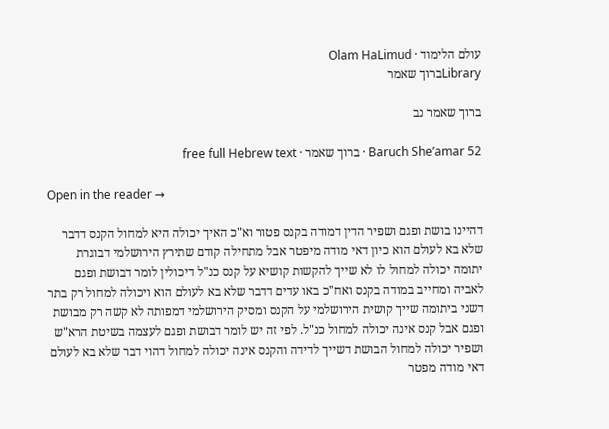עולם הלימוד · Olam HaLimud
Libraryברוך שאמר

ברוך שאמר נב

Baruch She’amar 52 · ברוך שאמר · free full Hebrew text

Open in the reader →

דהיינו בושת ופגם ושפיר הדין דמודה בקנס פטור וא"כ האיך יכולה היא למחול הקנס דדבר שלא בא לעולם הוא כיון דאי מודה מיפטר אבל מתחילה קודם שתירץ הירושלמי דבוגרת יתומה יכולה למחול לו לא שייך להקשות קושיא על קנס כנ"ל דיכולין לומר דבושת ופגם לאביה ומחייב במודה בקנס ואח"כ באו עדים דדבר שלא בא לעולם הוא ויכולה למחול רק בתר דשני ביתומה שייך קושית הירושלמי על הקנס ומסיק הירושלמי דמפותה לא קשה רק מבושת ופגם אבל קנס אינה יכולה למחול כנ"ל. לפי זה יש לומר דבושת ופגם לעצמה בשיטת הרא"ש ושפיר יכולה למחול הבושת דשייך לדידה והקנס אינה יכולה למחול דהוי דבר שלא בא לעולם דאי מודה מפטר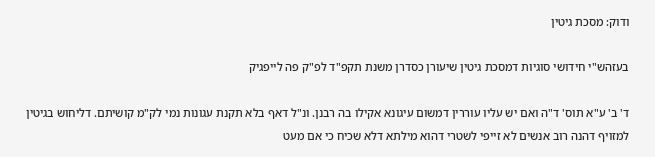ודוק: מסכת גיטין

בעזהש"י חידושי סוגיות דמסכת גיטין שיעורן כסדרן משנת תקפ"ד לפ"ק פה לייפגיק

ד' ב' ע"א תוס' ד"ה ואם יש עליו עוררין דמשום עיגונא אקילו בה רבנן. ונ"ל דאף בלא תקנת עגונות נמי לק"מ קושיתם. דליחוש בגיטין למזויף דהנה רוב אנשים לא זייפי לשטרי דהוא מילתא דלא שכיח כי אם מעט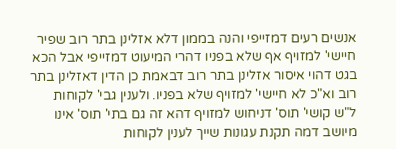אנשים רעים דמזייפי והנה בממון דלא אזלינן בתר רוב שפיר חיישי' למזויף אף שלא בפניו דהרי המיעוט דמזייפי אבל הכא בגט דהוי איסור אזלינן בתר רוב דבאמת כן הדין דאזלינן בתר רוב וא"כ לא חיישי' למזויף שלא בפניו. ולענין גבי' לקוחות ל"ש קושי' תוס' דניחוש למזויף דהא זה גם בתי' תוס' אינו מיושב דמה תקנת עגונות שייך לענין לקוחות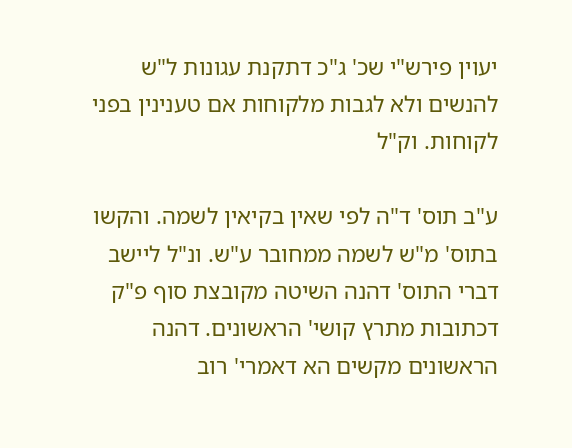יעוין פירש"י שכ' ג"כ דתקנת עגונות ל"ש להנשים ולא לגבות מלקוחות אם טענינין בפני לקוחות. וק"ל

ע"ב תוס' ד"ה לפי שאין בקיאין לשמה. והקשו בתוס' מ"ש לשמה ממחובר ע"ש. ונ"ל ליישב דברי התוס' דהנה השיטה מקובצת סוף פ"ק דכתובות מתרץ קושי' הראשונים. דהנה הראשונים מקשים הא דאמרי' רוב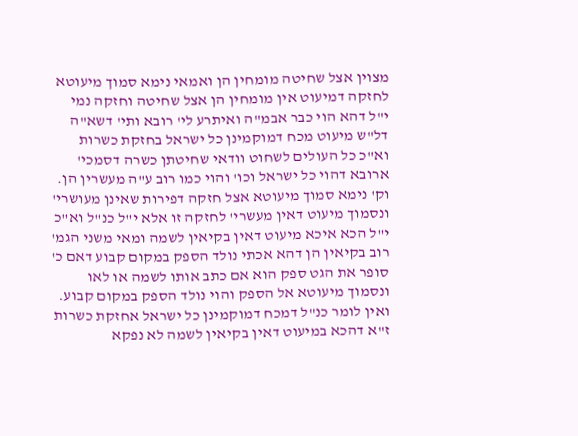מצוין אצל שחיטה מומחין הן ואמאי נימא סמוך מיעוטא לחזקה דמיעוט אין מומחין הן אצל שחיטה וחזקה נמי י"ל דהא הוי כבר אבמ"ה ואיתרע לי' רובא ותי' דשא"ה דל"ש מיעוט מכח דמוקמינן כל ישראל בחזקת כשרות וא"כ כל העולים לשחוט וודאי שחיטתן כשרה דסמכי' ארובא דהוי כל ישראל וכו' והוי כמו רוב ע"ה מעשרין הן. וק' נימא סמוך מיעוטא אצל חזקה דפירות שאינן מעושרי' ונסמוך מיעוט דאין מעשרי' לחזקה זו אלא י"ל כנ"ל וא"כ י"ל הכא איכא מיעוט דאין בקיאין לשמה ומאי משני הגמ' רוב בקיאין הן דהא אכתי נולד הספק במקום קבוע דאם כ' סופר את הגט ספק הוא אם כתב אותו לשמה או לאו ונסמוך מיעוטא אל הספק והוי נולד הספק במקום קבוע. ואין לומר כנ"ל דמכח דמוקמינן כל ישראל אחזקת כשרות ז"א דהכא במיעוט דאין בקיאין לשמה לא נפקא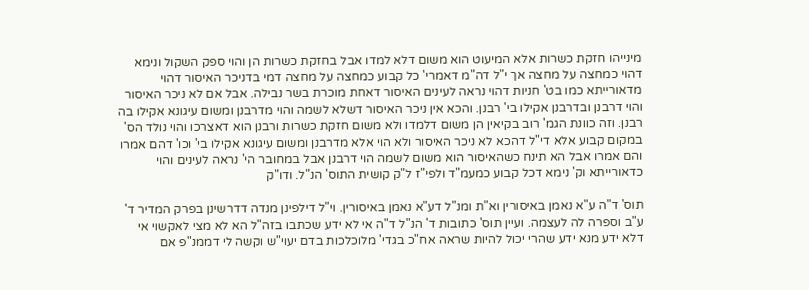מינייהו חזקת כשרות אלא המיעוט הוא משום דלא למדו אבל בחזקת כשרות הן והוי ספק השקול ונימא דהוי כמחצה על מחצה אך י"ל דה"מ דאמרי' כל קבוע כמחצה על מחצה דמי בדניכר האיסור דהוי מדאורייתא כמו בט' חניות דהוי נראה לעינים האיסור דאחת מוכרת בשר נבילה. אבל אם לא ניכר האיסור והוי דרבנן ובדרבנן אקילו בי' רבנן. והכא אין ניכר האיסור דשלא לשמה והוי מדרבנן ומשום עיגונא אקילו בה רבנן. וזה כוונת הגמ' רוב בקיאין הן משום דלמדו ולא משום חזקת כשרות ורבנן הוא דאצרכו והוי נולד הס' במקום קבוע אלא די"ל דהכא לא ניכר האיסור ולא הוי אלא מדרבנן ומשום עיגונא אקילו בי' וכו' דהם אמרו והם אמרו אבל הא תינח כשהאיסור הוא משום לשמה הוי דרבנן אבל במחובר הי' נראה לעינים והוי כדאורייתא וק' נימא דכל קבוע כמעמ"ד ולפי"ז ל"ק קושית התוס' הנ"ל. ודו"ק

תוס' ד"ה ע"א נאמן באיסורין וא"ת ומנ"ל דע"א נאמן באיסורין. וי"ל דילפינן מנדה דדרשינן בפרק המדיר ד' ע"ב וספרה לה לעצמה. ועיין תוס' כתובות ד' הנ"ל ד"ה אי לא ידע שכתבו בזה"ל הא לא מצי לאקשוי אי דלא ידע מנא ידע שהרי יכול להיות שראה אח"כ בגדי' מלוכלכות בדם יעוי"ש וקשה לי דממנ"פ אם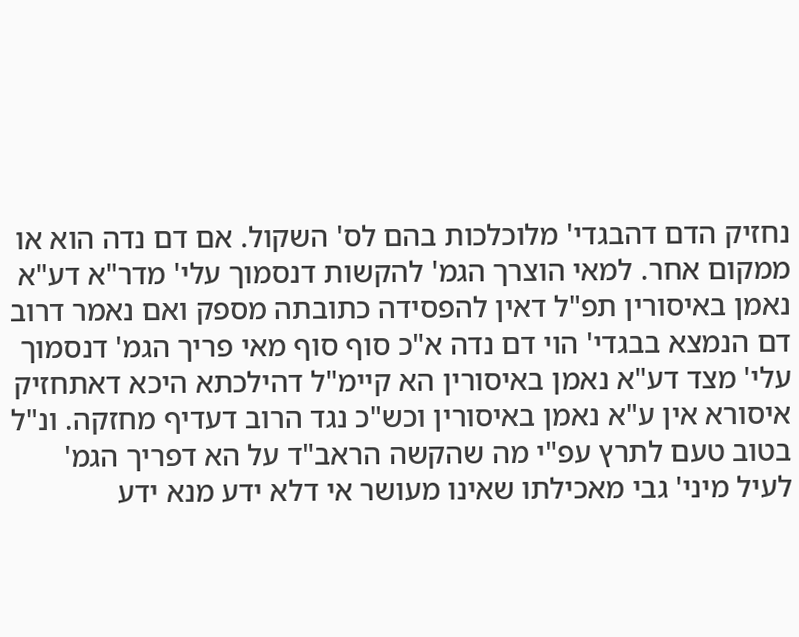נחזיק הדם דהבגדי' מלוכלכות בהם לס' השקול. אם דם נדה הוא או ממקום אחר. למאי הוצרך הגמ' להקשות דנסמוך עלי' מדר"א דע"א נאמן באיסורין תפ"ל דאין להפסידה כתובתה מספק ואם נאמר דרוב דם הנמצא בבגדי' הוי דם נדה א"כ סוף סוף מאי פריך הגמ' דנסמוך עלי' מצד דע"א נאמן באיסורין הא קיימ"ל דהילכתא היכא דאתחזיק איסורא אין ע"א נאמן באיסורין וכש"כ נגד הרוב דעדיף מחזקה. ונ"ל בטוב טעם לתרץ עפ"י מה שהקשה הראב"ד על הא דפריך הגמ' לעיל מיני' גבי מאכילתו שאינו מעושר אי דלא ידע מנא ידע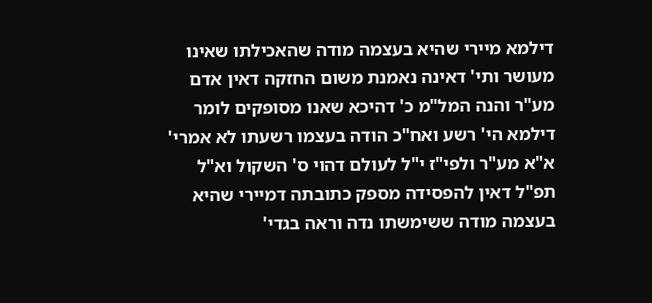דילמא מיירי שהיא בעצמה מודה שהאכילתו שאינו מעושר ותי' דאינה נאמנת משום החזקה דאין אדם מע"ר והנה המל"מ כ' דהיכא שאנו מסופקים לומר דילמא הי' רשע ואח"כ הודה בעצמו רשעתו לא אמרי' א"א מע"ר ולפי"ז י"ל לעולם דהוי ס' השקול וא"ל תפ"ל דאין להפסידה מספק כתובתה דמיירי שהיא בעצמה מודה ששימשתו נדה וראה בגדי'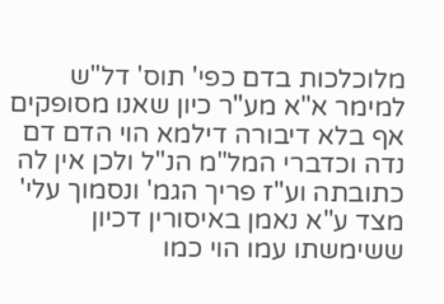מלוכלכות בדם כפי' תוס' דל"ש למימר א"א מע"ר כיון שאנו מסופקים אף בלא דיבורה דילמא הוי הדם דם נדה וכדברי המל"מ הנ"ל ולכן אין לה כתובתה וע"ז פריך הגמ' ונסמוך עלי' מצד ע"א נאמן באיסורין דכיון ששימשתו עמו הוי כמו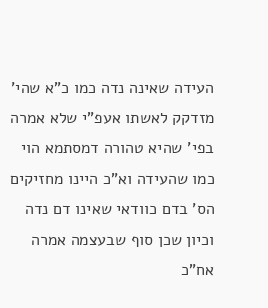העידה שאינה נדה כמו כ"א שהי' מזדקק לאשתו אעפ"י שלא אמרה בפי' שהיא טהורה דמסתמא הוי כמו שהעידה וא"כ היינו מחזיקים הס' בדם כוודאי שאינו דם נדה וכיון שכן סוף שבעצמה אמרה אח"כ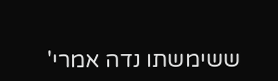ששימשתו נדה אמרי'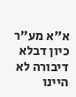א"א מע"ר כיון דבלא דיבורה לא היינו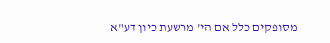מסופקים כלל אם הי' מרשעת כיון דע"א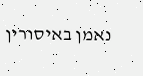נאמן באיסורין